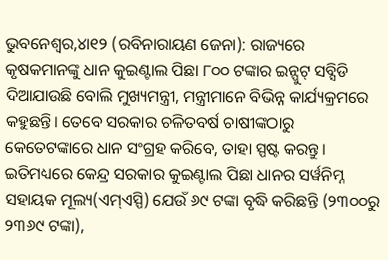ଭୁବନେଶ୍ୱର,୪ା୧୨ (ରବିନାରାୟଣ ଜେନା): ରାଜ୍ୟରେ କୃଷକମାନଙ୍କୁ ଧାନ କୁଇଣ୍ଟାଲ ପିଛା ୮୦୦ ଟଙ୍କାର ଇନ୍ପୁଟ୍ ସବ୍ସିଡି ଦିଆଯାଉଛି ବୋଲି ମୁଖ୍ୟମନ୍ତ୍ରୀ, ମନ୍ତ୍ରୀମାନେ ବିଭିନ୍ନ କାର୍ଯ୍ୟକ୍ରମରେ କହୁଛନ୍ତି। ତେବେ ସରକାର ଚଳିତବର୍ଷ ଚାଷୀଙ୍କଠାରୁ କେତେଟଙ୍କାରେ ଧାନ ସଂଗ୍ରହ କରିବେ, ତାହା ସ୍ପଷ୍ଟ କରନ୍ତୁ। ଇତିମଧ୍ୟରେ କେନ୍ଦ୍ର ସରକାର କୁଇଣ୍ଟାଲ ପିଛା ଧାନର ସର୍ୱନିମ୍ନ ସହାୟକ ମୂଲ୍ୟ(ଏମ୍ଏସ୍ପି) ଯେଉଁ ୬୯ ଟଙ୍କା ବୃଦ୍ଧି କରିଛନ୍ତି (୨୩୦୦ରୁ ୨୩୬୯ ଟଙ୍କା),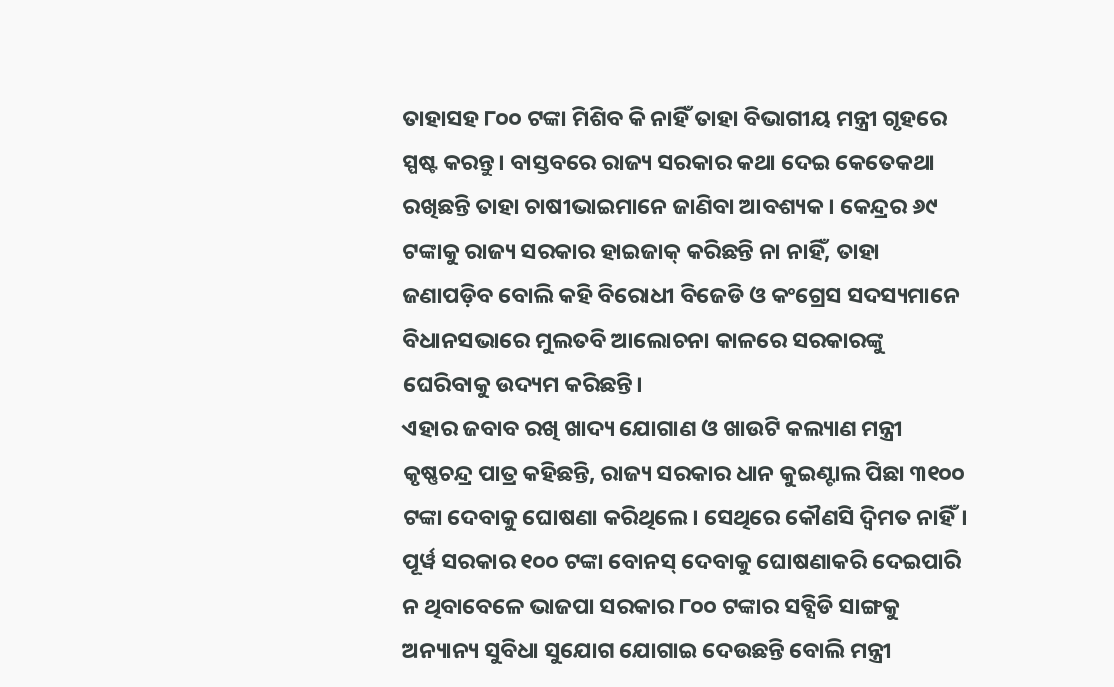ତାହାସହ ୮୦୦ ଟଙ୍କା ମିଶିବ କି ନାହିଁ ତାହା ବିଭାଗୀୟ ମନ୍ତ୍ରୀ ଗୃହରେ ସ୍ପଷ୍ଟ କରନ୍ତୁ। ବାସ୍ତବରେ ରାଜ୍ୟ ସରକାର କଥା ଦେଇ କେତେକଥା ରଖିଛନ୍ତି ତାହା ଚାଷୀଭାଇମାନେ ଜାଣିବା ଆବଶ୍ୟକ। କେନ୍ଦ୍ରର ୬୯ ଟଙ୍କାକୁ ରାଜ୍ୟ ସରକାର ହାଇଜାକ୍ କରିଛନ୍ତି ନା ନାହିଁ, ତାହା ଜଣାପଡ଼ିବ ବୋଲି କହି ବିରୋଧୀ ବିଜେଡି ଓ କଂଗ୍ରେସ ସଦସ୍ୟମାନେ ବିଧାନସଭାରେ ମୁଲତବି ଆଲୋଚନା କାଳରେ ସରକାରଙ୍କୁ ଘେରିବାକୁ ଉଦ୍ୟମ କରିଛନ୍ତି।
ଏହାର ଜବାବ ରଖି ଖାଦ୍ୟ ଯୋଗାଣ ଓ ଖାଉଟି କଲ୍ୟାଣ ମନ୍ତ୍ରୀ କୃଷ୍ଣଚନ୍ଦ୍ର ପାତ୍ର କହିଛନ୍ତି, ରାଜ୍ୟ ସରକାର ଧାନ କୁଇଣ୍ଟାଲ ପିଛା ୩୧୦୦ ଟଙ୍କା ଦେବାକୁ ଘୋଷଣା କରିଥିଲେ। ସେଥିରେ କୌଣସି ଦ୍ୱିମତ ନାହିଁ। ପୂର୍ୱ ସରକାର ୧୦୦ ଟଙ୍କା ବୋନସ୍ ଦେବାକୁ ଘୋଷଣାକରି ଦେଇପାରି ନ ଥିବାବେଳେ ଭାଜପା ସରକାର ୮୦୦ ଟଙ୍କାର ସବ୍ସିଡି ସାଙ୍ଗକୁ ଅନ୍ୟାନ୍ୟ ସୁବିଧା ସୁଯୋଗ ଯୋଗାଇ ଦେଉଛନ୍ତି ବୋଲି ମନ୍ତ୍ରୀ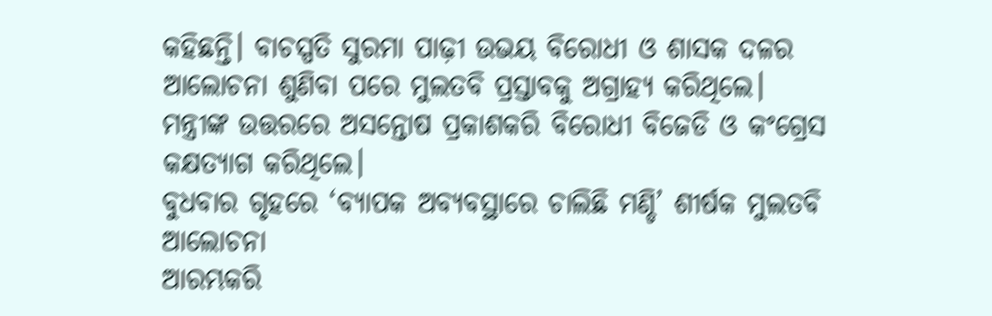କହିଛନ୍ତି। ବାଚସ୍ପତି ସୁରମା ପାଢ଼ୀ ଉଭୟ ବିରୋଧୀ ଓ ଶାସକ ଦଳର ଆଲୋଚନା ଶୁଣିବା ପରେ ମୁଲତବି ପ୍ରସ୍ତାବକୁ ଅଗ୍ରାହ୍ୟ କରିଥିଲେ। ମନ୍ତ୍ରୀଙ୍କ ଉତ୍ତରରେ ଅସନ୍ତୋଷ ପ୍ରକାଶକରି ବିରୋଧୀ ବିଜେଡି ଓ କଂଗ୍ରେସ କକ୍ଷତ୍ୟାଗ କରିଥିଲେ।
ବୁଧବାର ଗୃହରେ ‘ବ୍ୟାପକ ଅବ୍ୟବସ୍ଥାରେ ଚାଲିଛି ମଣ୍ଡି’ ଶୀର୍ଷକ ମୁଲତବି ଆଲୋଚନା
ଆରମ୍ଭକରି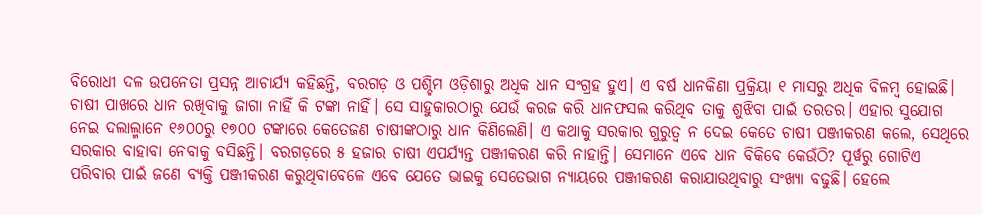ବିରୋଧୀ ଦଳ ଉପନେତା ପ୍ରସନ୍ନ ଆଚାର୍ଯ୍ୟ କହିଛନ୍ତି, ବରଗଡ଼ ଓ ପଶ୍ଚିମ ଓଡ଼ିଶାରୁ ଅଧିକ ଧାନ ସଂଗ୍ରହ ହୁଏ। ଏ ବର୍ଷ ଧାନକିଣା ପ୍ରକ୍ରିୟା ୧ ମାସରୁ ଅଧିକ ବିଳମ୍ୱ ହୋଇଛି। ଚାଷୀ ପାଖରେ ଧାନ ରଖିବାକୁ ଜାଗା ନାହିଁ କି ଟଙ୍କା ନାହିଁ। ସେ ସାହୁକାରଠାରୁ ଯେଉଁ କରଜ କରି ଧାନଫସଲ କରିଥିବ ତାକୁ ଶୁଝିବା ପାଇଁ ତରତର। ଏହାର ସୁଯୋଗ ନେଇ ଦଲାଲ୍ମାନେ ୧୬୦୦ରୁ ୧୭୦୦ ଟଙ୍କାରେ କେତେଜଣ ଚାଷୀଙ୍କଠାରୁ ଧାନ କିଣିଲେଣି। ଏ କଥାକୁ ସରକାର ଗୁରୁତ୍ୱ ନ ଦେଇ କେତେ ଚାଷୀ ପଞ୍ଜୀକରଣ କଲେ, ସେଥିରେ ସରକାର ବାହାବା ନେବାକୁ ବସିଛନ୍ତି। ବରଗଡ଼ରେ ୫ ହଜାର ଚାଷୀ ଏପର୍ଯ୍ୟନ୍ତ ପଞ୍ଜୀକରଣ କରି ନାହାନ୍ତି। ସେମାନେ ଏବେ ଧାନ ବିକିବେ କେଉଁଠି? ପୂର୍ୱରୁ ଗୋଟିଏ ପରିବାର ପାଇଁ ଜଣେ ବ୍ୟକ୍ତି ପଞ୍ଜୀକରଣ କରୁଥିବାବେଳେ ଏବେ ଯେତେ ଭାଇକୁ ସେତେଭାଗ ନ୍ୟାୟରେ ପଞ୍ଜୀକରଣ କରାଯାଉଥିବାରୁ ସଂଖ୍ୟା ବଢୁଛି। ହେଲେ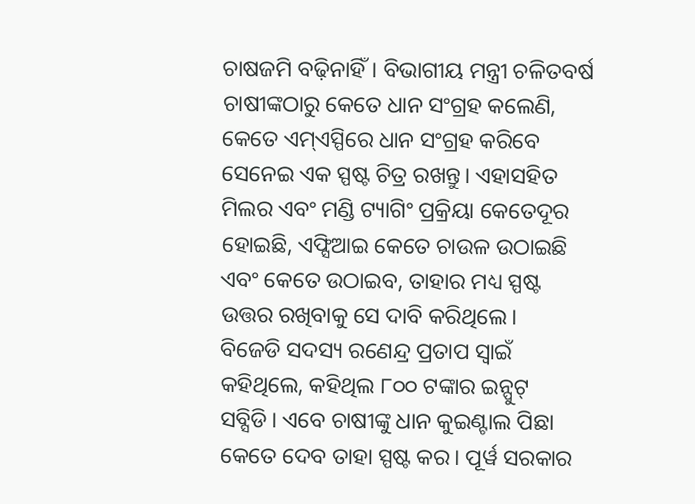ଚାଷଜମି ବଢ଼ିନାହିଁ। ବିଭାଗୀୟ ମନ୍ତ୍ରୀ ଚଳିତବର୍ଷ ଚାଷୀଙ୍କଠାରୁ କେତେ ଧାନ ସଂଗ୍ରହ କଲେଣି, କେତେ ଏମ୍ଏସ୍ପିରେ ଧାନ ସଂଗ୍ରହ କରିବେ ସେନେଇ ଏକ ସ୍ପଷ୍ଟ ଚିତ୍ର ରଖନ୍ତୁ। ଏହାସହିତ ମିଲର ଏବଂ ମଣ୍ଡି ଟ୍ୟାଗିଂ ପ୍ରକ୍ରିୟା କେତେଦୂର ହୋଇଛି, ଏଫ୍ସିଆଇ କେତେ ଚାଉଳ ଉଠାଇଛି ଏବଂ କେତେ ଉଠାଇବ, ତାହାର ମଧ୍ୟ ସ୍ପଷ୍ଟ ଉତ୍ତର ରଖିବାକୁ ସେ ଦାବି କରିଥିଲେ।
ବିଜେଡି ସଦସ୍ୟ ରଣେନ୍ଦ୍ର ପ୍ରତାପ ସ୍ୱାଇଁ କହିଥିଲେ, କହିଥିଲ ୮୦୦ ଟଙ୍କାର ଇନ୍ପୁଟ୍ ସବ୍ସିଡି। ଏବେ ଚାଷୀଙ୍କୁ ଧାନ କୁଇଣ୍ଟାଲ ପିଛା କେତେ ଦେବ ତାହା ସ୍ପଷ୍ଟ କର। ପୂର୍ୱ ସରକାର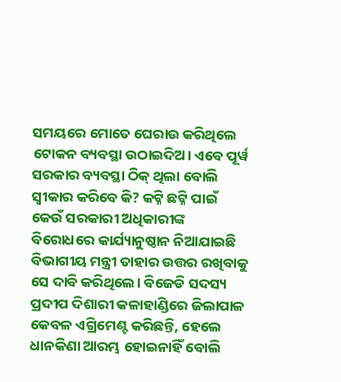ସମୟରେ ମୋତେ ଘେରାଉ କରିଥିଲେ ଟୋକନ ବ୍ୟବସ୍ଥା ଉଠାଇଦିଅ। ଏବେ ପୂର୍ୱ ସରକାର ବ୍ୟବସ୍ଥା ଠିକ୍ ଥିଲା ବୋଲି ସ୍ୱୀକାର କରିବେ କି? କଟ୍ନି ଛଟ୍ନି ପାଇଁ କେଉଁ ସରକାରୀ ଅଧିକାରୀଙ୍କ ବିରୋଧରେ କାର୍ଯ୍ୟାନୁଷ୍ଠାନ ନିଆଯାଇଛି ବିଭାଗୀୟ ମନ୍ତ୍ରୀ ତାହାର ଉତ୍ତର ରଖିବାକୁ ସେ ଦାବି କରିଥିଲେ। ବିଜେଡି ସଦସ୍ୟ ପ୍ରଦୀପ ଦିଶାରୀ କଳାହାଣ୍ଡିରେ ଜିଲାପାଳ କେବଳ ଏଗ୍ରିମେଣ୍ଟ କରିଛନ୍ତି, ହେଲେ ଧାନକିଣା ଆରମ୍ଭ ହୋଇନାହିଁ ବୋଲି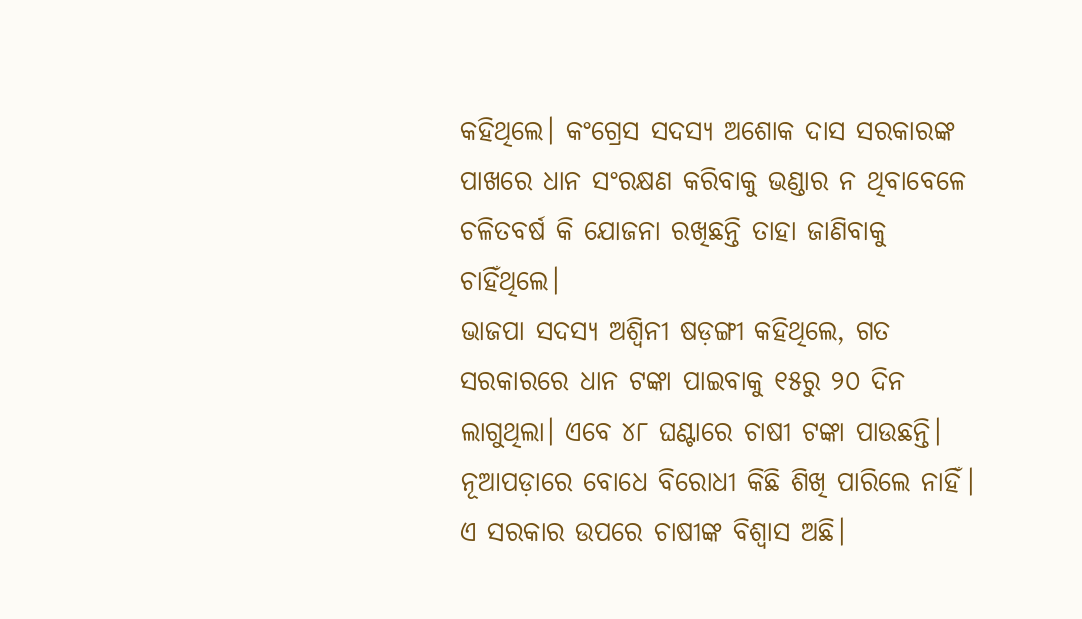କହିଥିଲେ। କଂଗ୍ରେସ ସଦସ୍ୟ ଅଶୋକ ଦାସ ସରକାରଙ୍କ ପାଖରେ ଧାନ ସଂରକ୍ଷଣ କରିବାକୁ ଭଣ୍ଡାର ନ ଥିବାବେଳେ ଚଳିତବର୍ଷ କି ଯୋଜନା ରଖିଛନ୍ତି ତାହା ଜାଣିବାକୁ ଚାହିଁଥିଲେ।
ଭାଜପା ସଦସ୍ୟ ଅଶ୍ୱିନୀ ଷଡ଼ଙ୍ଗୀ କହିଥିଲେ, ଗତ ସରକାରରେ ଧାନ ଟଙ୍କା ପାଇବାକୁ ୧୫ରୁ ୨୦ ଦିନ ଲାଗୁଥିଲା। ଏବେ ୪୮ ଘଣ୍ଟାରେ ଚାଷୀ ଟଙ୍କା ପାଉଛନ୍ତି। ନୂଆପଡ଼ାରେ ବୋଧେ ବିରୋଧୀ କିଛି ଶିଖି ପାରିଲେ ନାହିଁ। ଏ ସରକାର ଉପରେ ଚାଷୀଙ୍କ ବିଶ୍ୱାସ ଅଛି।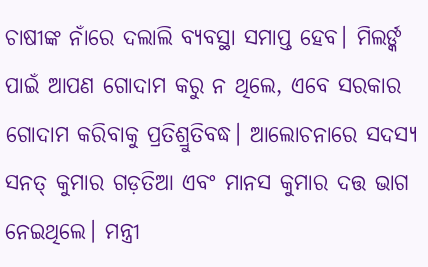ଚାଷୀଙ୍କ ନାଁରେ ଦଲାଲି ବ୍ୟବସ୍ଥା ସମାପ୍ତ ହେବ। ମିଲର୍ଙ୍କ ପାଇଁ ଆପଣ ଗୋଦାମ କରୁ ନ ଥିଲେ, ଏବେ ସରକାର ଗୋଦାମ କରିବାକୁ ପ୍ରତିଶ୍ରୁତିବଦ୍ଧ। ଆଲୋଚନାରେ ସଦସ୍ୟ ସନତ୍ କୁମାର ଗଡ଼ତିଆ ଏବଂ ମାନସ କୁମାର ଦତ୍ତ ଭାଗ ନେଇଥିଲେ। ମନ୍ତ୍ରୀ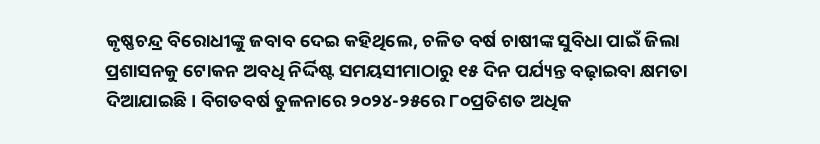କୃଷ୍ଣଚନ୍ଦ୍ର ବିରୋଧୀଙ୍କୁ ଜବାବ ଦେଇ କହିଥିଲେ, ଚଳିତ ବର୍ଷ ଚାଷୀଙ୍କ ସୁବିଧା ପାଇଁ ଜିଲା ପ୍ରଶାସନକୁ ଟୋକନ ଅବଧି ନିର୍ଦ୍ଦିଷ୍ଟ ସମୟସୀମାଠାରୁ ୧୫ ଦିନ ପର୍ଯ୍ୟନ୍ତ ବଢ଼ାଇବା କ୍ଷମତା ଦିଆଯାଇଛି। ବିଗତବର୍ଷ ତୁଳନାରେ ୨୦୨୪-୨୫ରେ ୮୦ପ୍ରତିଶତ ଅଧିକ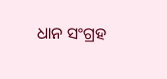ଧାନ ସଂଗ୍ରହ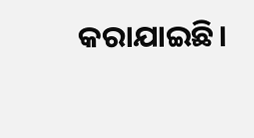କରାଯାଇଛି।